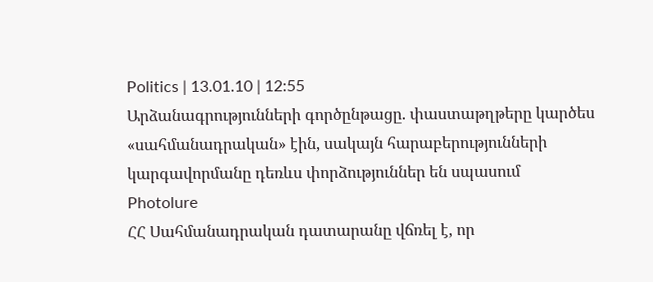Politics | 13.01.10 | 12:55
Արձանագրությունների գործընթացը. փաստաթղթերը կարծես «սահմանադրական» էին, սակայն հարաբերությունների կարգավորմանը դեռևս փորձություններ են սպասում
Photolure
ՀՀ Սահմանադրական դատարանը վճռել է, որ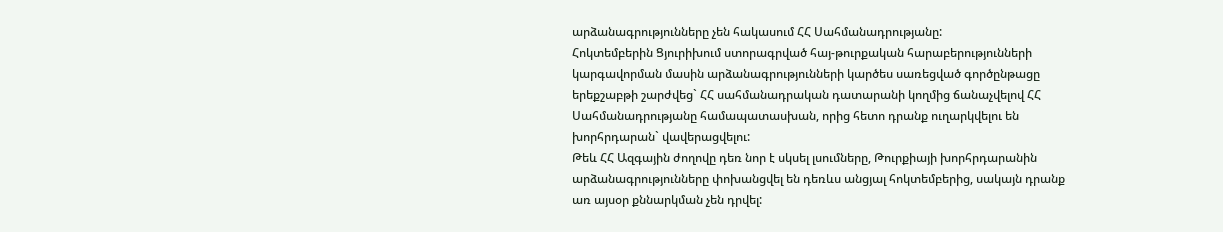արձանագրությունները չեն հակասում ՀՀ Սահմանադրությանը:
Հոկտեմբերին Ցյուրիխում ստորագրված հայ-թուրքական հարաբերությունների կարգավորման մասին արձանագրությունների կարծես սառեցված գործընթացը երեքշաբթի շարժվեց` ՀՀ սահմանադրական դատարանի կողմից ճանաչվելով ՀՀ Սահմանադրությանը համապատասխան, որից հետո դրանք ուղարկվելու են խորհրդարան` վավերացվելու:
Թեև ՀՀ Ազգային ժողովը դեռ նոր է սկսել լսումները, Թուրքիայի խորհրդարանին արձանագրությունները փոխանցվել են դեռևս անցյալ հոկտեմբերից, սակայն դրանք առ այսօր քննարկման չեն դրվել: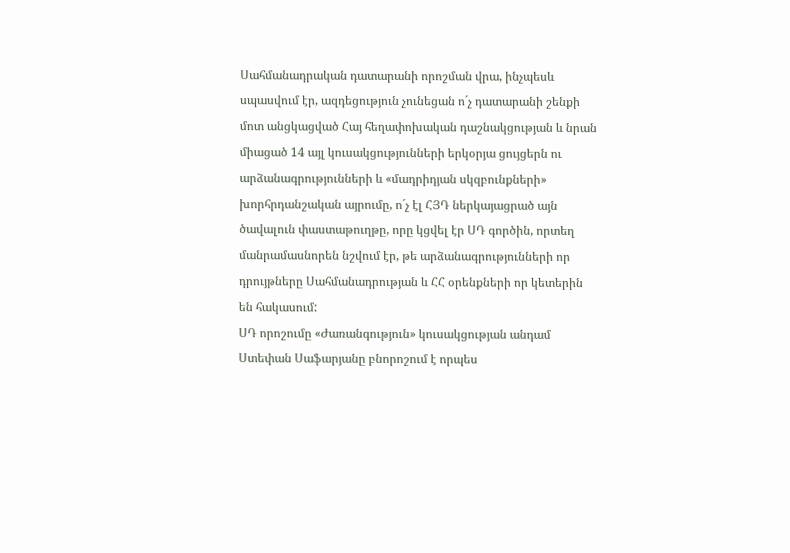Սահմանադրական դատարանի որոշման վրա, ինչպեսև սպասվում էր, ազդեցություն չունեցան ո´չ դատարանի շենքի մոտ անցկացված Հայ հեղափոխական դաշնակցության և նրան միացած 14 այլ կուսակցությունների երկօրյա ցույցերն ու արձանագրությունների և «մադրիդյան սկզբունքների» խորհրդանշական այրումը, ո´չ էլ ՀՅԴ ներկայացրած այն ծավալուն փաստաթուղթը, որը կցվել էր ՍԴ գործին, որտեղ մանրամասնորեն նշվում էր, թե արձանագրությունների որ դրույթները Սահմանադրության և ՀՀ օրենքների որ կետերին են հակասում:
ՍԴ որոշումը «Ժառանգություն» կուսակցության անդամ Ստեփան Սաֆարյանը բնորոշում է որպես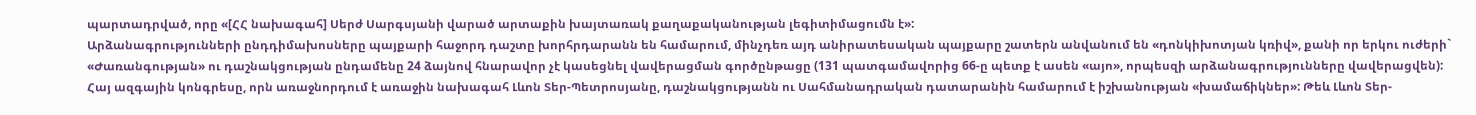պարտադրված, որը «[ՀՀ նախագահ] Սերժ Սարգսյանի վարած արտաքին խայտառակ քաղաքականության լեգիտիմացումն է»:
Արձանագրությունների ընդդիմախոսները պայքարի հաջորդ դաշտը խորհրդարանն են համարում, մինչդեռ այդ անիրատեսական պայքարը շատերն անվանում են «դոնկիխոտյան կռիվ», քանի որ երկու ուժերի` «Ժառանգության» ու դաշնակցության ընդամենը 24 ձայնով հնարավոր չէ կասեցնել վավերացման գործընթացը (131 պատգամավորից 66-ը պետք է ասեն «այո», որպեսզի արձանագրությունները վավերացվեն):
Հայ ազգային կոնգրեսը, որն առաջնորդում է առաջին նախագահ Լևոն Տեր-Պետրոսյանը, դաշնակցությանն ու Սահմանադրական դատարանին համարում է իշխանության «խամաճիկներ»: Թեև Լևոն Տեր-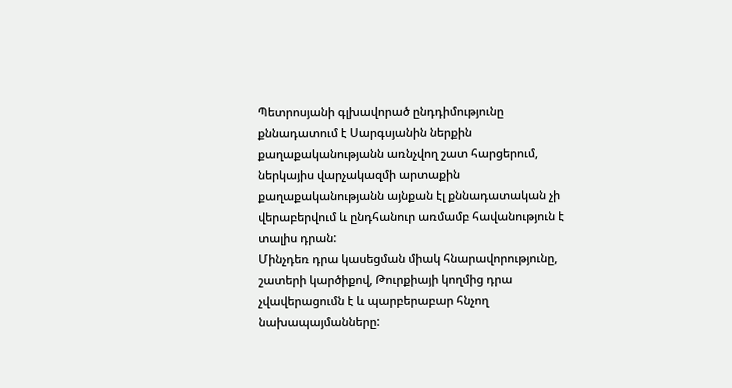Պետրոսյանի գլխավորած ընդդիմությունը քննադատում է Սարգսյանին ներքին քաղաքականությանն առնչվող շատ հարցերում, ներկայիս վարչակազմի արտաքին քաղաքականությանն այնքան էլ քննադատական չի վերաբերվում և ընդհանուր առմամբ հավանություն է տալիս դրան:
Մինչդեռ դրա կասեցման միակ հնարավորությունը, շատերի կարծիքով, Թուրքիայի կողմից դրա չվավերացումն է և պարբերաբար հնչող նախապայմանները: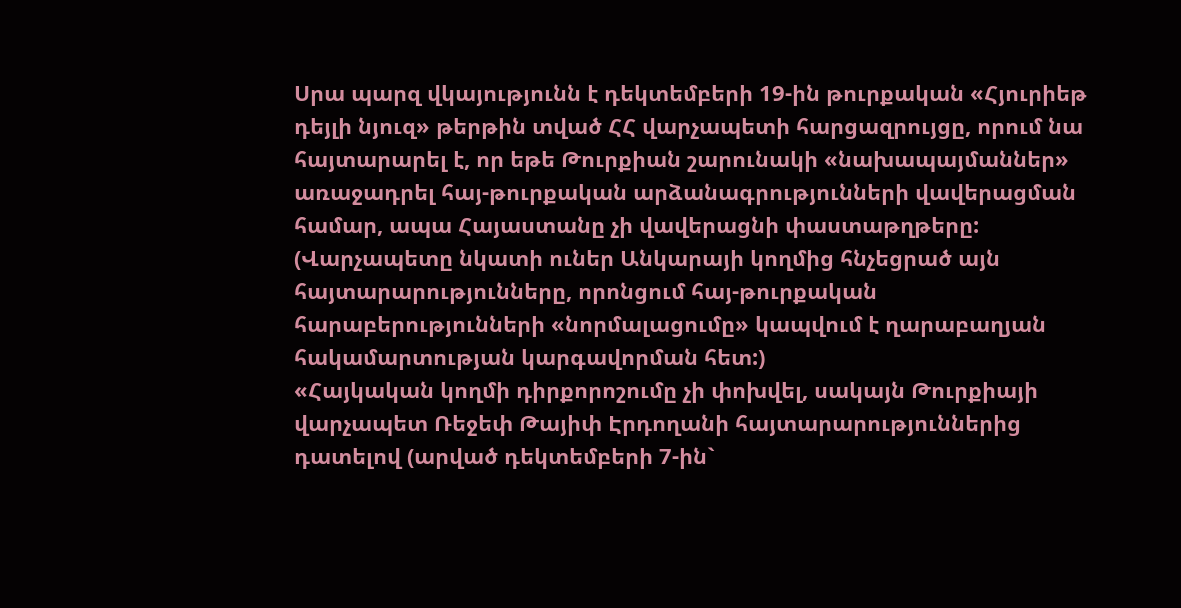Սրա պարզ վկայությունն է դեկտեմբերի 19-ին թուրքական «Հյուրիեթ դեյլի նյուզ» թերթին տված ՀՀ վարչապետի հարցազրույցը, որում նա հայտարարել է, որ եթե Թուրքիան շարունակի «նախապայմաններ» առաջադրել հայ-թուրքական արձանագրությունների վավերացման համար, ապա Հայաստանը չի վավերացնի փաստաթղթերը: (Վարչապետը նկատի ուներ Անկարայի կողմից հնչեցրած այն հայտարարությունները, որոնցում հայ-թուրքական հարաբերությունների «նորմալացումը» կապվում է ղարաբաղյան հակամարտության կարգավորման հետ:)
«Հայկական կողմի դիրքորոշումը չի փոխվել, սակայն Թուրքիայի վարչապետ Ռեջեփ Թայիփ Էրդողանի հայտարարություններից դատելով (արված դեկտեմբերի 7-ին`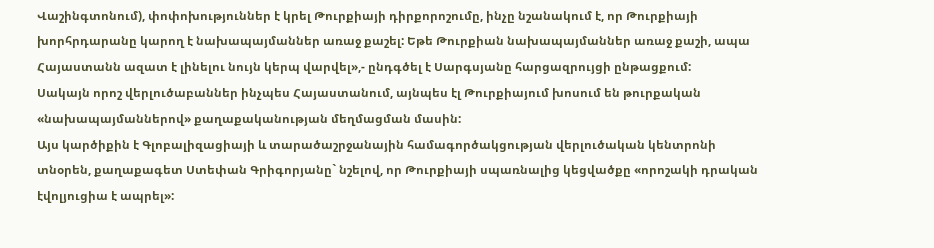Վաշինգտոնում), փոփոխություններ է կրել Թուրքիայի դիրքորոշումը, ինչը նշանակում է, որ Թուրքիայի խորհրդարանը կարող է նախապայմաններ առաջ քաշել: Եթե Թուրքիան նախապայմաններ առաջ քաշի, ապա Հայաստանն ազատ է լինելու նույն կերպ վարվել»,- ընդգծել է Սարգսյանը հարցազրույցի ընթացքում:
Սակայն որոշ վերլուծաբաններ ինչպես Հայաստանում, այնպես էլ Թուրքիայում խոսում են թուրքական «նախապայմաններով» քաղաքականության մեղմացման մասին:
Այս կարծիքին է Գլոբալիզացիայի և տարածաշրջանային համագործակցության վերլուծական կենտրոնի տնօրեն, քաղաքագետ Ստեփան Գրիգորյանը` նշելով, որ Թուրքիայի սպառնալից կեցվածքը «որոշակի դրական էվոլյուցիա է ապրել»: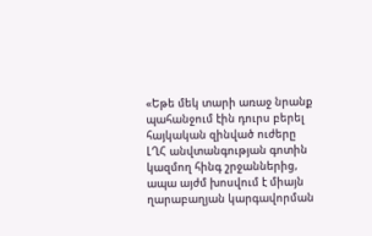«Եթե մեկ տարի առաջ նրանք պահանջում էին դուրս բերել հայկական զինված ուժերը ԼՂՀ անվտանգության գոտին կազմող հինգ շրջաններից, ապա այժմ խոսվում է միայն ղարաբաղյան կարգավորման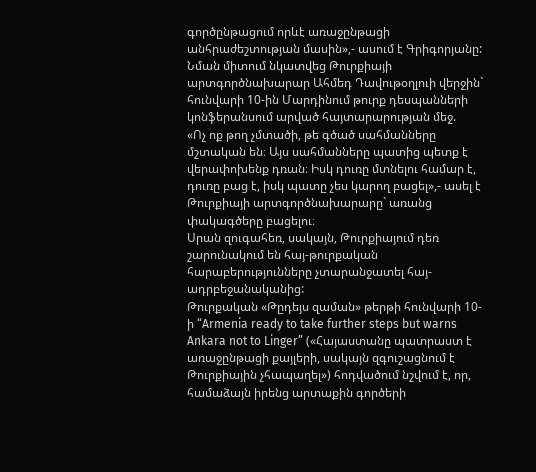գործընթացում որևէ առաջընթացի անհրաժեշտության մասին»,- ասում է Գրիգորյանը:
Նման միտում նկատվեց Թուրքիայի արտգործնախարար Ահմեդ Դավութօղլուի վերջին` հունվարի 10-ին Մարդինում թուրք դեսպանների կոնֆերանսում արված հայտարարության մեջ.
«Ոչ ոք թող չմտածի, թե գծած սահմանները մշտական են։ Այս սահմանները պատից պետք է վերափոխենք դռան։ Իսկ դուռը մտնելու համար է, դուռը բաց է, իսկ պատը չես կարող բացել»,- ասել է Թուրքիայի արտգործնախարարը` առանց փակագծերը բացելու։
Սրան զուգահեռ, սակայն, Թուրքիայում դեռ շարունակում են հայ-թուրքական հարաբերությունները չտարանջատել հայ-ադրբեջանականից:
Թուրքական «Թըդեյս զաման» թերթի հունվարի 10-ի “Armenia ready to take further steps but warns Ankara not to Linger” («Հայաստանը պատրաստ է առաջընթացի քայլերի, սակայն զգուշացնում է Թուրքիային չհապաղել») հոդվածում նշվում է, որ, համաձայն իրենց արտաքին գործերի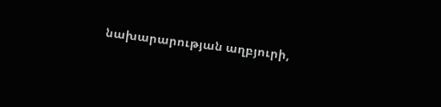նախարարության աղբյուրի,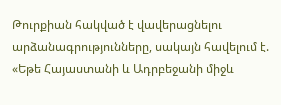Թուրքիան հակված է վավերացնելու արձանագրությունները, սակայն հավելում է. «Եթե Հայաստանի և Ադրբեջանի միջև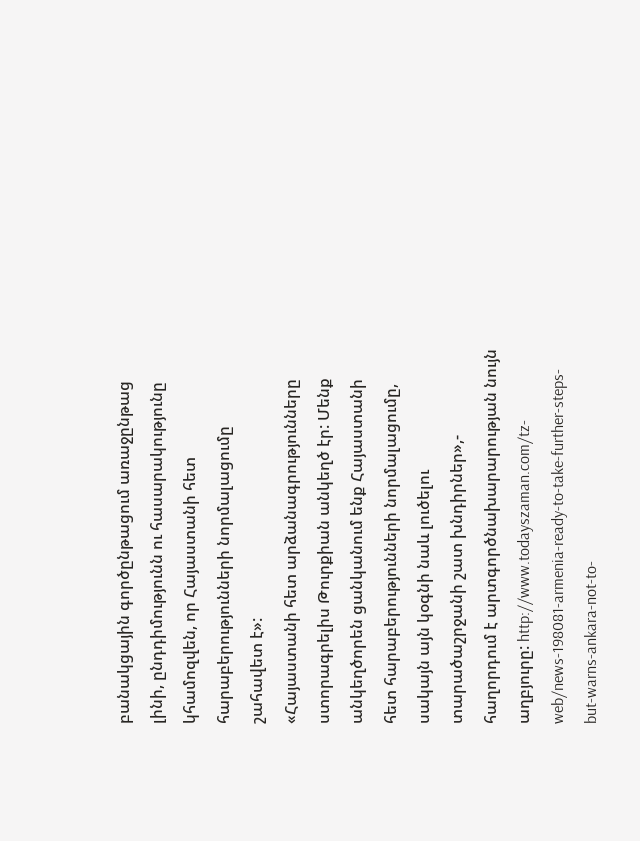բանակցային գործընթացում առաջընթաց լինի, ընդդիմությունն ու հասարակությունը կհամոզվեն, որ Հայաստանի հետ հարաբերությունների նորմալացումը շահավետ է»:
«Հայաստանի հետ արձանագրությունները ստորագրելիս Թուրքիան անկեղծ էր: Մենք անկեղծորեն ցանկանում ենք Հայաստանի հետ հարաբերությունների նորմալացումը, սակայն այն կօգնի նաև լուծելու տարածաշրջանի շատ խնդիրներ»,- հաղորդում է արտգործնախարարության նույն աղբյուրը: http://www.todayszaman.com/tz-web/news-198081-armenia-ready-to-take-further-steps-but-warns-ankara-not-to-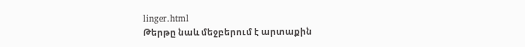linger.html
Թերթը նաև մեջբերում է արտաքին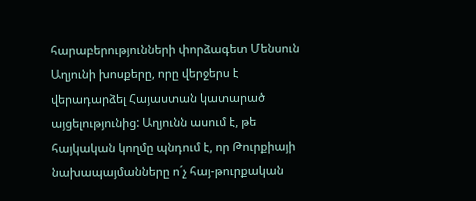հարաբերությունների փորձագետ Մենսուն Աղյունի խոսքերը, որը վերջերս է վերադարձել Հայաստան կատարած այցելությունից: Աղյունն ասում է, թե հայկական կողմը պնդում է, որ Թուրքիայի նախապայմանները ո´չ հայ-թուրքական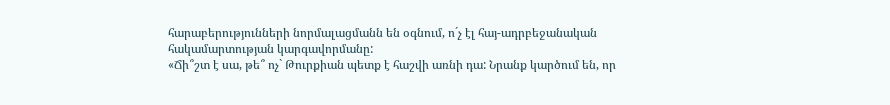հարաբերությունների նորմալացմանն են օգնում, ո´չ էլ հայ-ադրբեջանական հակամարտության կարգավորմանը:
«Ճի՞շտ է սա, թե՞ ոչ` Թուրքիան պետք է հաշվի առնի դա: Նրանք կարծում են, որ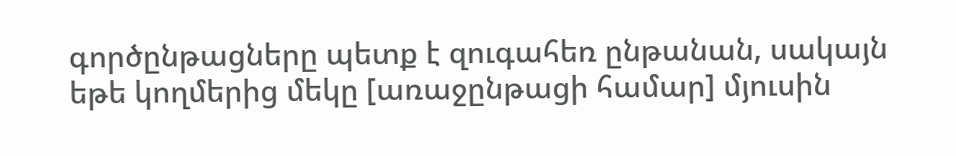գործընթացները պետք է զուգահեռ ընթանան, սակայն եթե կողմերից մեկը [առաջընթացի համար] մյուսին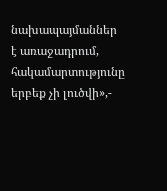նախապայմաններ է առաջադրում, հակամարտությունը երբեք չի լուծվի»,-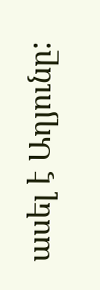ասել է Աղյունը: